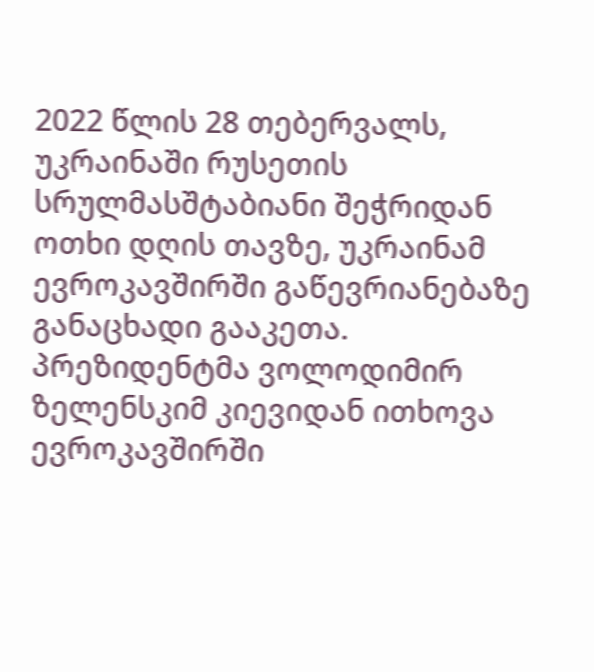2022 წლის 28 თებერვალს, უკრაინაში რუსეთის სრულმასშტაბიანი შეჭრიდან ოთხი დღის თავზე, უკრაინამ ევროკავშირში გაწევრიანებაზე განაცხადი გააკეთა. პრეზიდენტმა ვოლოდიმირ ზელენსკიმ კიევიდან ითხოვა ევროკავშირში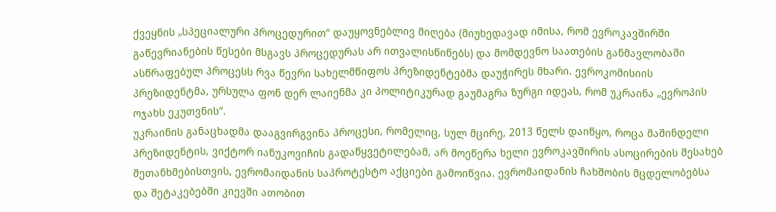ქვეყნის „სპეციალური პროცედურით“ დაუყოვნებლივ მიღება (მიუხედავად იმისა, რომ ევროკავშირში გაწევრიანების წესები მსგავს პროცედურას არ ითვალისწინებს) და მომდევნო საათების განმავლობაში ასწრაფებულ პროცესს რვა წევრი სახელმწიფოს პრეზიდენტებმა დაუჭირეს მხარი. ევროკომისიის პრეზიდენტმა, ურსულა ფონ დერ ლაიენმა კი პოლიტიკურად გაუმაგრა ზურგი იდეას, რომ უკრაინა „ევროპის ოჯახს ეკუთვნის“.
უკრაინის განაცხადმა დააგვირგვინა პროცესი, რომელიც, სულ მცირე, 2013 წელს დაიწყო, როცა მაშინდელი პრეზიდენტის, ვიქტორ იანუკოვიჩის გადაწყვეტილებამ, არ მოეწერა ხელი ევროკავშირის ასოცირების შესახებ შეთანხმებისთვის, ევრომაიდანის საპროტესტო აქციები გამოიწვია. ევრომაიდანის ჩახშობის მცდელობებსა და შეტაკებებში კიევში ათობით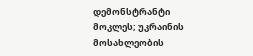დემონსტრანტი მოკლეს; უკრაინის მოსახლეობის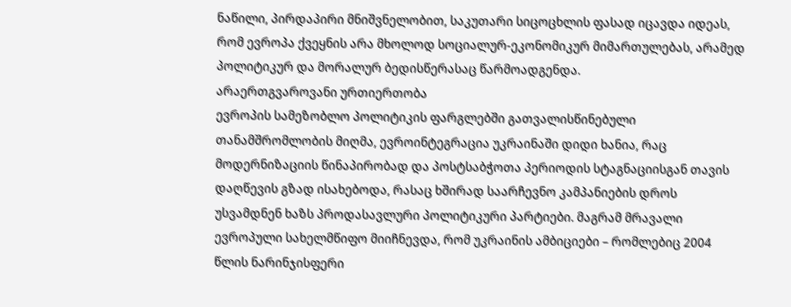ნაწილი, პირდაპირი მნიშვნელობით, საკუთარი სიცოცხლის ფასად იცავდა იდეას, რომ ევროპა ქვეყნის არა მხოლოდ სოციალურ-ეკონომიკურ მიმართულებას, არამედ პოლიტიკურ და მორალურ ბედისწერასაც წარმოადგენდა.
არაერთგვაროვანი ურთიერთობა
ევროპის სამეზობლო პოლიტიკის ფარგლებში გათვალისწინებული თანამშრომლობის მიღმა, ევროინტეგრაცია უკრაინაში დიდი ხანია, რაც მოდერნიზაციის წინაპირობად და პოსტსაბჭოთა პერიოდის სტაგნაციისგან თავის დაღწევის გზად ისახებოდა, რასაც ხშირად საარჩევნო კამპანიების დროს უსვამდნენ ხაზს პროდასავლური პოლიტიკური პარტიები. მაგრამ მრავალი ევროპული სახელმწიფო მიიჩნევდა, რომ უკრაინის ამბიციები – რომლებიც 2004 წლის ნარინჯისფერი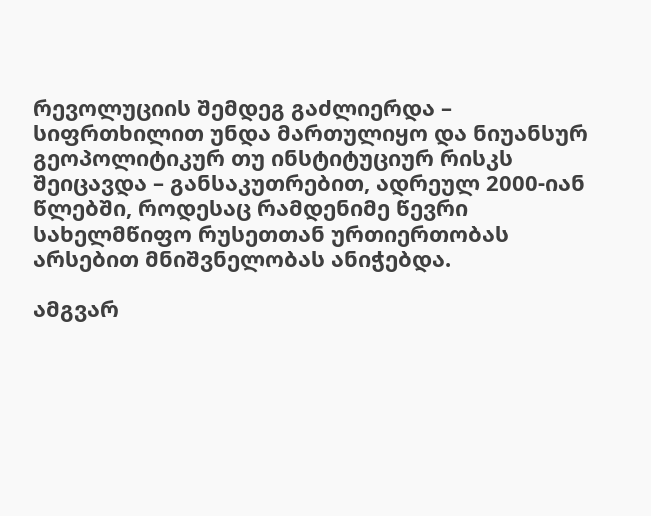რევოლუციის შემდეგ გაძლიერდა – სიფრთხილით უნდა მართულიყო და ნიუანსურ გეოპოლიტიკურ თუ ინსტიტუციურ რისკს შეიცავდა – განსაკუთრებით, ადრეულ 2000-იან წლებში, როდესაც რამდენიმე წევრი სახელმწიფო რუსეთთან ურთიერთობას არსებით მნიშვნელობას ანიჭებდა.

ამგვარ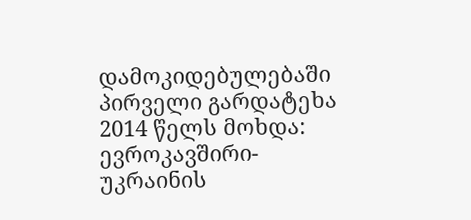დამოკიდებულებაში პირველი გარდატეხა 2014 წელს მოხდა: ევროკავშირი-უკრაინის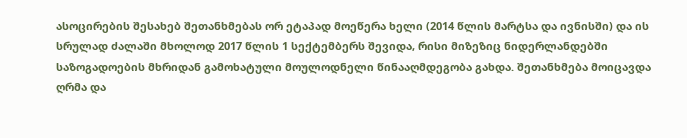ასოცირების შესახებ შეთანხმებას ორ ეტაპად მოეწერა ხელი (2014 წლის მარტსა და ივნისში) და ის სრულად ძალაში მხოლოდ 2017 წლის 1 სექტემბერს შევიდა, რისი მიზეზიც ნიდერლანდებში საზოგადოების მხრიდან გამოხატული მოულოდნელი წინააღმდეგობა გახდა. შეთანხმება მოიცავდა ღრმა და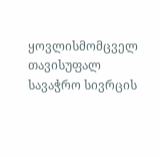ყოვლისმომცველ თავისუფალ სავაჭრო სივრცის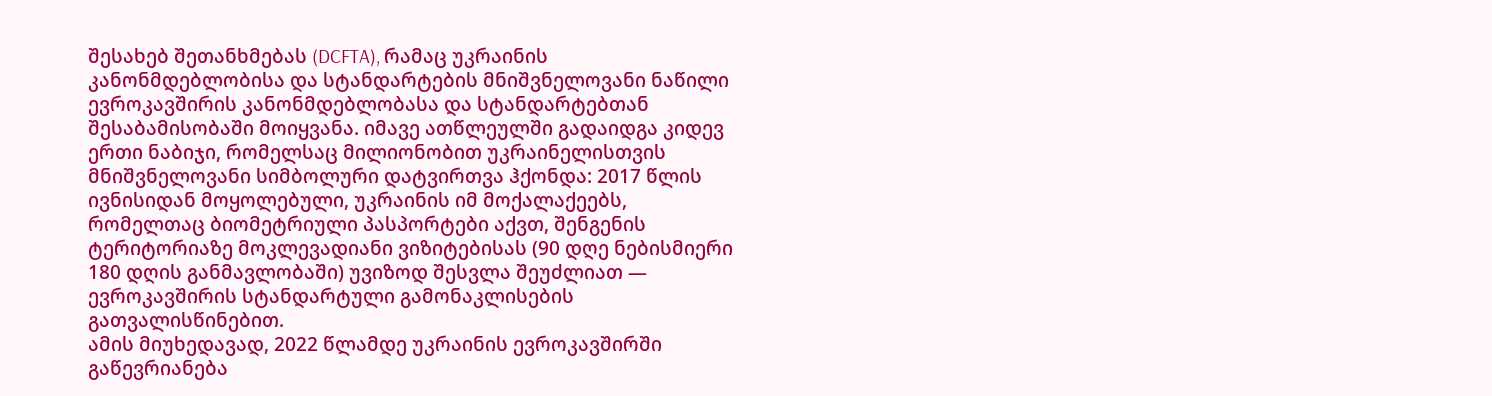შესახებ შეთანხმებას (DCFTA), რამაც უკრაინის კანონმდებლობისა და სტანდარტების მნიშვნელოვანი ნაწილი ევროკავშირის კანონმდებლობასა და სტანდარტებთან შესაბამისობაში მოიყვანა. იმავე ათწლეულში გადაიდგა კიდევ ერთი ნაბიჯი, რომელსაც მილიონობით უკრაინელისთვის მნიშვნელოვანი სიმბოლური დატვირთვა ჰქონდა: 2017 წლის ივნისიდან მოყოლებული, უკრაინის იმ მოქალაქეებს, რომელთაც ბიომეტრიული პასპორტები აქვთ, შენგენის ტერიტორიაზე მოკლევადიანი ვიზიტებისას (90 დღე ნებისმიერი 180 დღის განმავლობაში) უვიზოდ შესვლა შეუძლიათ — ევროკავშირის სტანდარტული გამონაკლისების გათვალისწინებით.
ამის მიუხედავად, 2022 წლამდე უკრაინის ევროკავშირში გაწევრიანება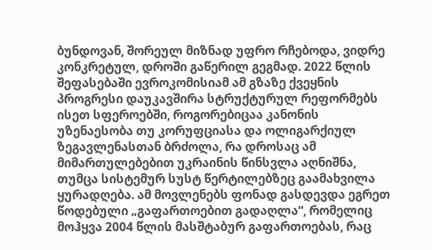ბუნდოვან, შორეულ მიზნად უფრო რჩებოდა, ვიდრე კონკრეტულ, დროში გაწერილ გეგმად. 2022 წლის შეფასებაში ევროკომისიამ ამ გზაზე ქვეყნის პროგრესი დაუკავშირა სტრუქტურულ რეფორმებს ისეთ სფეროებში, როგორებიცაა კანონის უზენაესობა თუ კორუფციასა და ოლიგარქიულ ზეგავლენასთან ბრძოლა, რა დროსაც ამ მიმართულებებით უკრაინის წინსვლა აღნიშნა, თუმცა სისტემურ სუსტ წერტილებზეც გაამახვილა ყურადღება. ამ მოვლენებს ფონად გასდევდა ეგრეთ წოდებული „გაფართოებით გადაღლა“, რომელიც მოჰყვა 2004 წლის მასშტაბურ გაფართოებას, რაც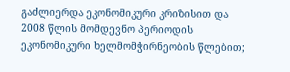გაძლიერდა ეკონომიკური კრიზისით და 2008 წლის მომდევნო პერიოდის ეკონომიკური ხელმომჭირნეობის წლებით;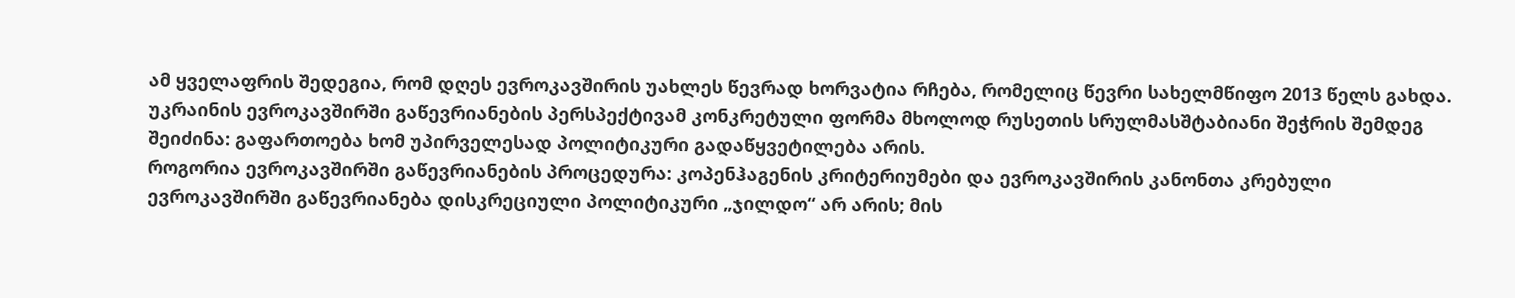ამ ყველაფრის შედეგია, რომ დღეს ევროკავშირის უახლეს წევრად ხორვატია რჩება, რომელიც წევრი სახელმწიფო 2013 წელს გახდა. უკრაინის ევროკავშირში გაწევრიანების პერსპექტივამ კონკრეტული ფორმა მხოლოდ რუსეთის სრულმასშტაბიანი შეჭრის შემდეგ შეიძინა: გაფართოება ხომ უპირველესად პოლიტიკური გადაწყვეტილება არის.
როგორია ევროკავშირში გაწევრიანების პროცედურა: კოპენჰაგენის კრიტერიუმები და ევროკავშირის კანონთა კრებული
ევროკავშირში გაწევრიანება დისკრეციული პოლიტიკური „ჯილდო“ არ არის; მის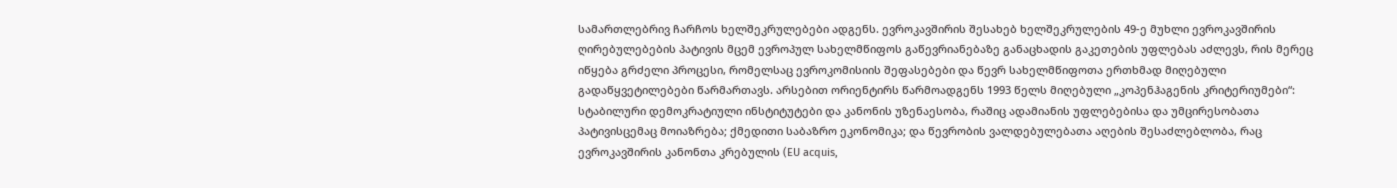სამართლებრივ ჩარჩოს ხელშეკრულებები ადგენს. ევროკავშირის შესახებ ხელშეკრულების 49-ე მუხლი ევროკავშირის ღირებულებების პატივის მცემ ევროპულ სახელმწიფოს გაწევრიანებაზე განაცხადის გაკეთების უფლებას აძლევს, რის მერეც იწყება გრძელი პროცესი, რომელსაც ევროკომისიის შეფასებები და წევრ სახელმწიფოთა ერთხმად მიღებული გადაწყვეტილებები წარმართავს. არსებით ორიენტირს წარმოადგენს 1993 წელს მიღებული „კოპენჰაგენის კრიტერიუმები“: სტაბილური დემოკრატიული ინსტიტუტები და კანონის უზენაესობა, რაშიც ადამიანის უფლებებისა და უმცირესობათა პატივისცემაც მოიაზრება; ქმედითი საბაზრო ეკონომიკა; და წევრობის ვალდებულებათა აღების შესაძლებლობა, რაც ევროკავშირის კანონთა კრებულის (EU acquis,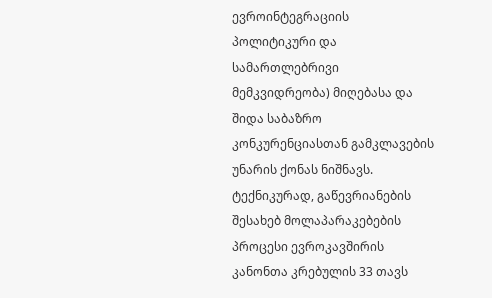ევროინტეგრაციის პოლიტიკური და სამართლებრივი მემკვიდრეობა) მიღებასა და შიდა საბაზრო კონკურენციასთან გამკლავების უნარის ქონას ნიშნავს.
ტექნიკურად, გაწევრიანების შესახებ მოლაპარაკებების პროცესი ევროკავშირის კანონთა კრებულის 33 თავს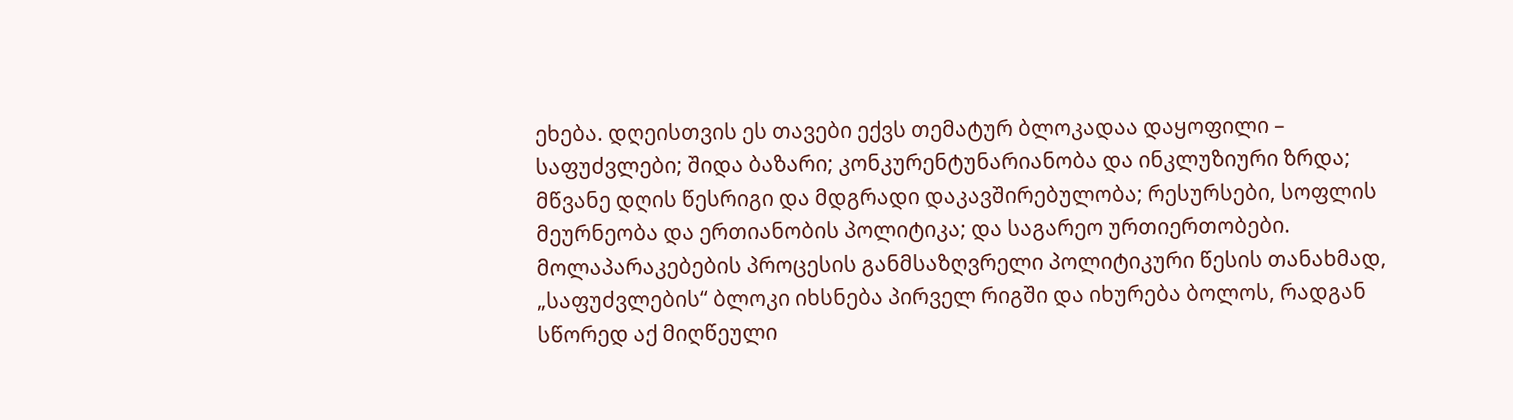ეხება. დღეისთვის ეს თავები ექვს თემატურ ბლოკადაა დაყოფილი – საფუძვლები; შიდა ბაზარი; კონკურენტუნარიანობა და ინკლუზიური ზრდა; მწვანე დღის წესრიგი და მდგრადი დაკავშირებულობა; რესურსები, სოფლის მეურნეობა და ერთიანობის პოლიტიკა; და საგარეო ურთიერთობები. მოლაპარაკებების პროცესის განმსაზღვრელი პოლიტიკური წესის თანახმად, „საფუძვლების“ ბლოკი იხსნება პირველ რიგში და იხურება ბოლოს, რადგან სწორედ აქ მიღწეული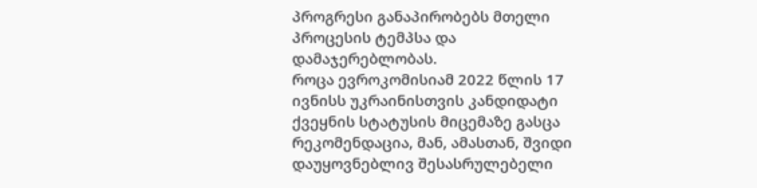პროგრესი განაპირობებს მთელი პროცესის ტემპსა და დამაჯერებლობას.
როცა ევროკომისიამ 2022 წლის 17 ივნისს უკრაინისთვის კანდიდატი ქვეყნის სტატუსის მიცემაზე გასცა რეკომენდაცია, მან, ამასთან, შვიდი დაუყოვნებლივ შესასრულებელი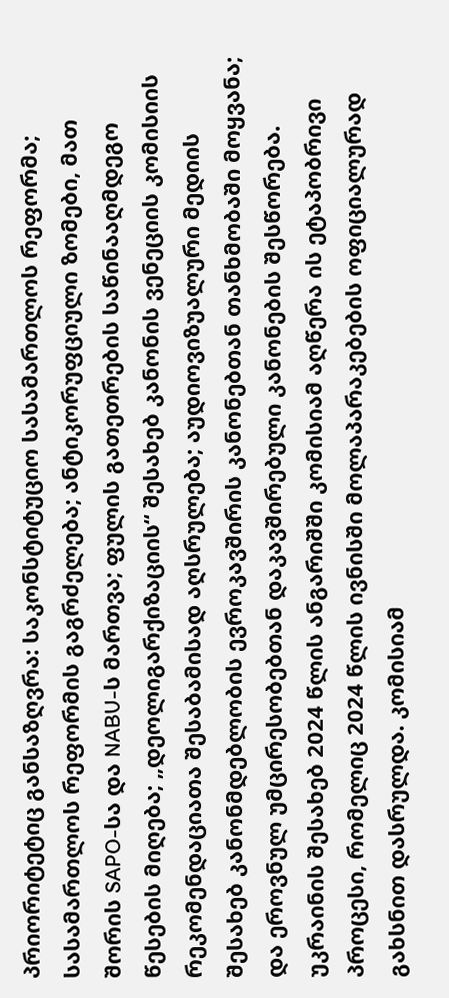პრიორიტეტიც განსაზღვრა: საკონსტიტუციო სასამართლოს რეფორმა; სასამართლოს რეფორმის გაგრძელება; ანტიკორუფციული ზომები, მათ შორის SAPO-სა და NABU-ს მართვა; ფულის გათეთრების საწინააღმდეგო წესების მიღება; „დეოლიგარქიზაციის“ შესახებ კანონის ვენეციის კომისიის რეკომენდაციათა შესაბამისად აღსრულება; აუდიოვიზუალური მედიის შესახებ კანონმდებლობის ევროკავშირის კანონებთან თანხმობაში მოყვანა; და ეროვნულ უმცირესობებთან დაკავშირებული კანონების შესწორება. უკრაინის შესახებ 2024 წლის ანგარიშში კომისიამ აღწერა ის ეტაპობრივი პროცესი, რომელიც 2024 წლის ივნისში მოლაპარაკებების ოფიციალურად გახსნით დასრულდა. კომისიამ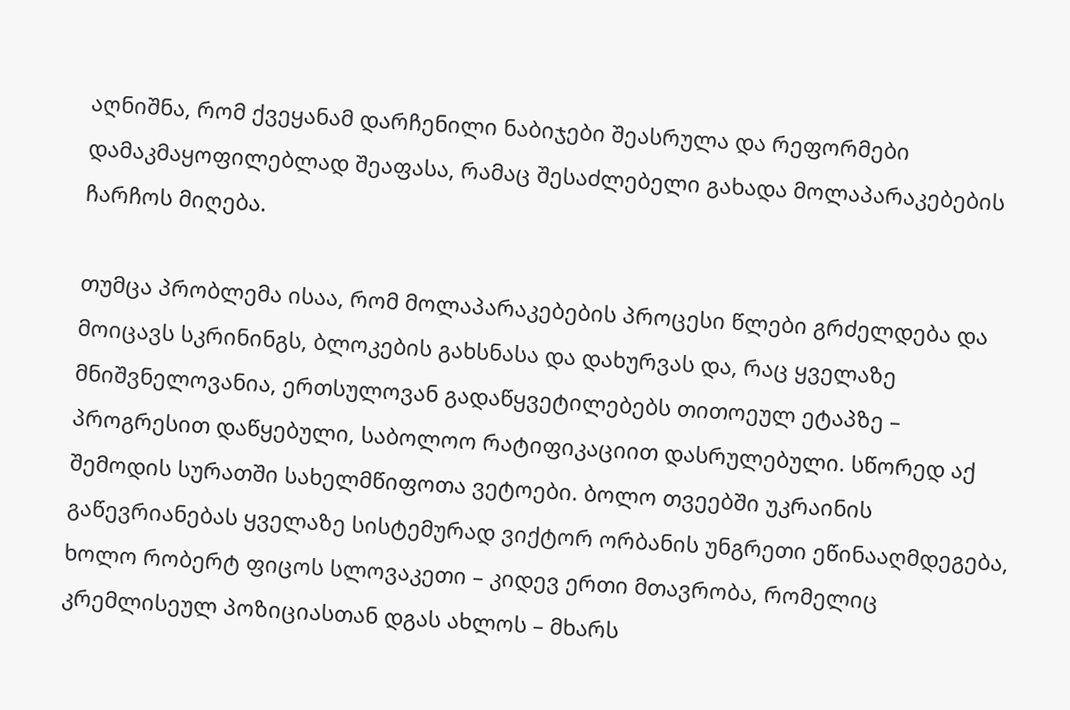აღნიშნა, რომ ქვეყანამ დარჩენილი ნაბიჯები შეასრულა და რეფორმები დამაკმაყოფილებლად შეაფასა, რამაც შესაძლებელი გახადა მოლაპარაკებების ჩარჩოს მიღება.

თუმცა პრობლემა ისაა, რომ მოლაპარაკებების პროცესი წლები გრძელდება და მოიცავს სკრინინგს, ბლოკების გახსნასა და დახურვას და, რაც ყველაზე მნიშვნელოვანია, ერთსულოვან გადაწყვეტილებებს თითოეულ ეტაპზე – პროგრესით დაწყებული, საბოლოო რატიფიკაციით დასრულებული. სწორედ აქ შემოდის სურათში სახელმწიფოთა ვეტოები. ბოლო თვეებში უკრაინის გაწევრიანებას ყველაზე სისტემურად ვიქტორ ორბანის უნგრეთი ეწინააღმდეგება, ხოლო რობერტ ფიცოს სლოვაკეთი – კიდევ ერთი მთავრობა, რომელიც კრემლისეულ პოზიციასთან დგას ახლოს – მხარს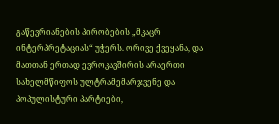გაწევრიანების პირობების „მკაცრ ინტერპრეტაციას“ უჭერს. ორივე ქვეყანა, და მათთან ერთად ევროკავშირის არაერთი სახელმწიფოს ულტრამემარჯვენე და პოპულისტური პარტიები,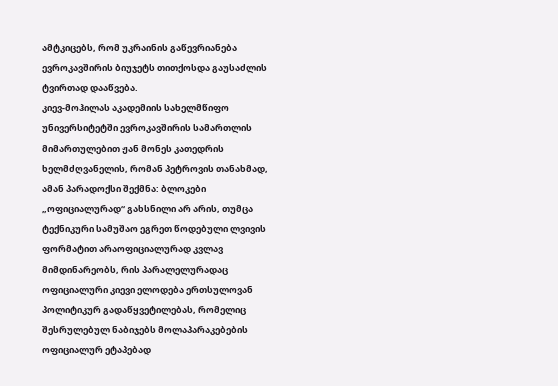ამტკიცებს, რომ უკრაინის გაწევრიანება ევროკავშირის ბიუჯეტს თითქოსდა გაუსაძლის ტვირთად დააწვება.
კიევ-მოჰილას აკადემიის სახელმწიფო უნივერსიტეტში ევროკავშირის სამართლის მიმართულებით ჟან მონეს კათედრის ხელმძღვანელის, რომან პეტროვის თანახმად, ამან პარადოქსი შექმნა: ბლოკები „ოფიციალურად“ გახსნილი არ არის, თუმცა ტექნიკური სამუშაო ეგრეთ წოდებული ლვივის ფორმატით არაოფიციალურად კვლავ მიმდინარეობს, რის პარალელურადაც ოფიციალური კიევი ელოდება ერთსულოვან პოლიტიკურ გადაწყვეტილებას, რომელიც შესრულებულ ნაბიჯებს მოლაპარაკებების ოფიციალურ ეტაპებად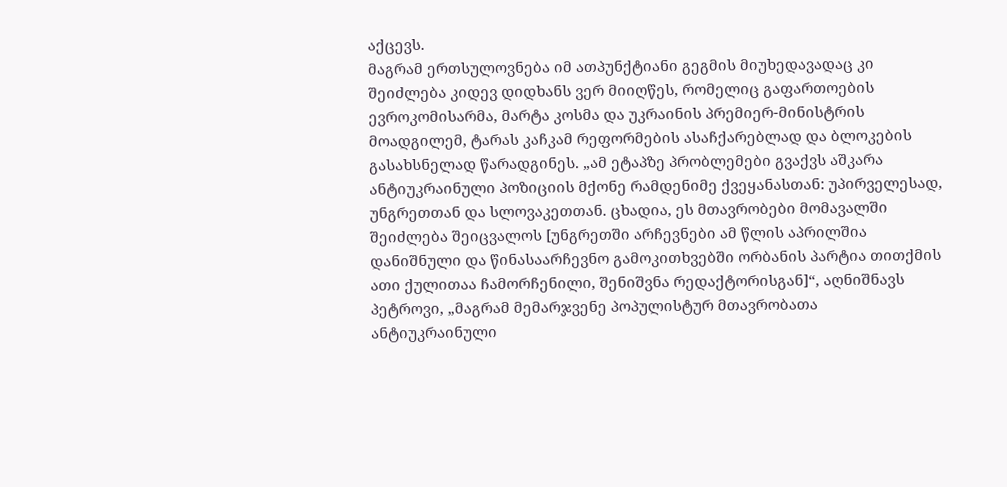აქცევს.
მაგრამ ერთსულოვნება იმ ათპუნქტიანი გეგმის მიუხედავადაც კი შეიძლება კიდევ დიდხანს ვერ მიიღწეს, რომელიც გაფართოების ევროკომისარმა, მარტა კოსმა და უკრაინის პრემიერ-მინისტრის მოადგილემ, ტარას კაჩკამ რეფორმების ასაჩქარებლად და ბლოკების გასახსნელად წარადგინეს. „ამ ეტაპზე პრობლემები გვაქვს აშკარა ანტიუკრაინული პოზიციის მქონე რამდენიმე ქვეყანასთან: უპირველესად, უნგრეთთან და სლოვაკეთთან. ცხადია, ეს მთავრობები მომავალში შეიძლება შეიცვალოს [უნგრეთში არჩევნები ამ წლის აპრილშია დანიშნული და წინასაარჩევნო გამოკითხვებში ორბანის პარტია თითქმის ათი ქულითაა ჩამორჩენილი, შენიშვნა რედაქტორისგან]“, აღნიშნავს პეტროვი, „მაგრამ მემარჯვენე პოპულისტურ მთავრობათა ანტიუკრაინული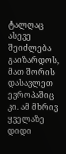ტალღაც ასევე შეიძლება გაიზარდოს, მათ შორის დასავლეთ ევროპაშიც კი. ამ მხრივ ყველაზე დიდი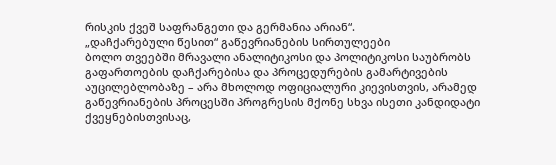რისკის ქვეშ საფრანგეთი და გერმანია არიან“.
„დაჩქარებული წესით“ გაწევრიანების სირთულეები
ბოლო თვეებში მრავალი ანალიტიკოსი და პოლიტიკოსი საუბრობს გაფართოების დაჩქარებისა და პროცედურების გამარტივების აუცილებლობაზე – არა მხოლოდ ოფიციალური კიევისთვის, არამედ გაწევრიანების პროცესში პროგრესის მქონე სხვა ისეთი კანდიდატი ქვეყნებისთვისაც,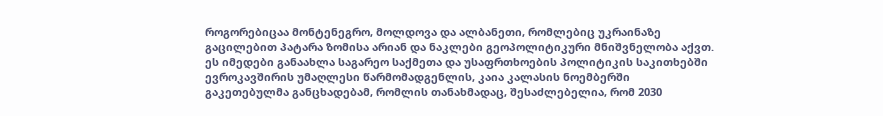როგორებიცაა მონტენეგრო, მოლდოვა და ალბანეთი, რომლებიც უკრაინაზე გაცილებით პატარა ზომისა არიან და ნაკლები გეოპოლიტიკური მნიშვნელობა აქვთ. ეს იმედები განაახლა საგარეო საქმეთა და უსაფრთხოების პოლიტიკის საკითხებში ევროკავშირის უმაღლესი წარმომადგენლის, კაია კალასის ნოემბერში გაკეთებულმა განცხადებამ, რომლის თანახმადაც, შესაძლებელია, რომ 2030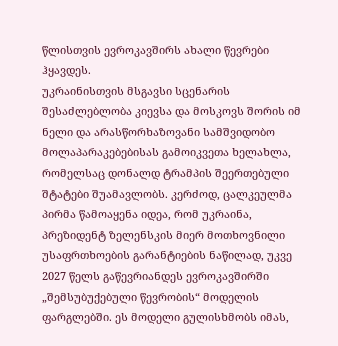წლისთვის ევროკავშირს ახალი წევრები ჰყავდეს.
უკრაინისთვის მსგავსი სცენარის შესაძლებლობა კიევსა და მოსკოვს შორის იმ ნელი და არასწორხაზოვანი სამშვიდობო მოლაპარაკებებისას გამოიკვეთა ხელახლა, რომელსაც დონალდ ტრამპის შეერთებული შტატები შუამავლობს. კერძოდ, ცალკეულმა პირმა წამოაყენა იდეა, რომ უკრაინა, პრეზიდენტ ზელენსკის მიერ მოთხოვნილი უსაფრთხოების გარანტიების ნაწილად, უკვე 2027 წელს გაწევრიანდეს ევროკავშირში „შემსუბუქებული წევრობის“ მოდელის ფარგლებში. ეს მოდელი გულისხმობს იმას,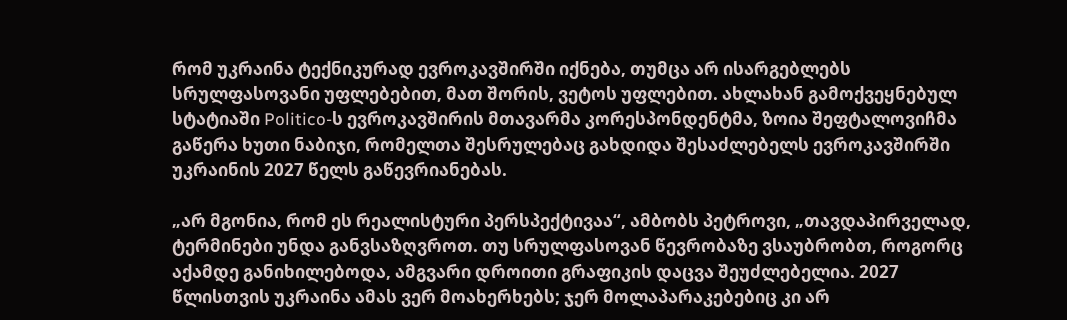რომ უკრაინა ტექნიკურად ევროკავშირში იქნება, თუმცა არ ისარგებლებს სრულფასოვანი უფლებებით, მათ შორის, ვეტოს უფლებით. ახლახან გამოქვეყნებულ სტატიაში Politico-ს ევროკავშირის მთავარმა კორესპონდენტმა, ზოია შეფტალოვიჩმა გაწერა ხუთი ნაბიჯი, რომელთა შესრულებაც გახდიდა შესაძლებელს ევროკავშირში უკრაინის 2027 წელს გაწევრიანებას.

„არ მგონია, რომ ეს რეალისტური პერსპექტივაა“, ამბობს პეტროვი, „თავდაპირველად, ტერმინები უნდა განვსაზღვროთ. თუ სრულფასოვან წევრობაზე ვსაუბრობთ, როგორც აქამდე განიხილებოდა, ამგვარი დროითი გრაფიკის დაცვა შეუძლებელია. 2027 წლისთვის უკრაინა ამას ვერ მოახერხებს; ჯერ მოლაპარაკებებიც კი არ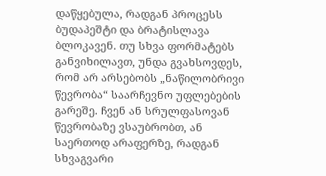დაწყებულა, რადგან პროცესს ბუდაპეშტი და ბრატისლავა ბლოკავენ. თუ სხვა ფორმატებს განვიხილავთ, უნდა გვახსოვდეს, რომ არ არსებობს „ნაწილობრივი წევრობა“ საარჩევნო უფლებების გარეშე. ჩვენ ან სრულფასოვან წევრობაზე ვსაუბრობთ, ან საერთოდ არაფერზე, რადგან სხვაგვარი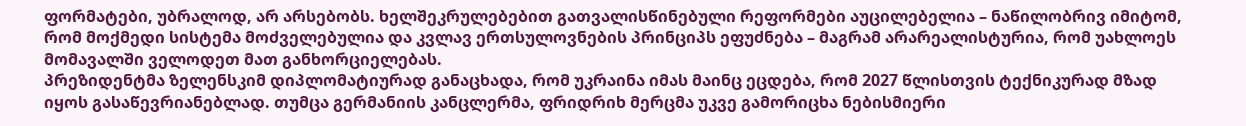ფორმატები, უბრალოდ, არ არსებობს. ხელშეკრულებებით გათვალისწინებული რეფორმები აუცილებელია – ნაწილობრივ იმიტომ, რომ მოქმედი სისტემა მოძველებულია და კვლავ ერთსულოვნების პრინციპს ეფუძნება – მაგრამ არარეალისტურია, რომ უახლოეს მომავალში ველოდეთ მათ განხორციელებას.
პრეზიდენტმა ზელენსკიმ დიპლომატიურად განაცხადა, რომ უკრაინა იმას მაინც ეცდება, რომ 2027 წლისთვის ტექნიკურად მზად იყოს გასაწევრიანებლად. თუმცა გერმანიის კანცლერმა, ფრიდრიხ მერცმა უკვე გამორიცხა ნებისმიერი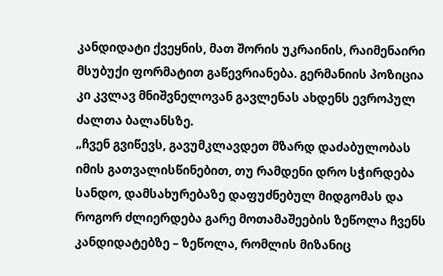კანდიდატი ქვეყნის, მათ შორის უკრაინის, რაიმენაირი მსუბუქი ფორმატით გაწევრიანება. გერმანიის პოზიცია კი კვლავ მნიშვნელოვან გავლენას ახდენს ევროპულ ძალთა ბალანსზე.
„ჩვენ გვიწევს, გავუმკლავდეთ მზარდ დაძაბულობას იმის გათვალისწინებით, თუ რამდენი დრო სჭირდება სანდო, დამსახურებაზე დაფუძნებულ მიდგომას და როგორ ძლიერდება გარე მოთამაშეების ზეწოლა ჩვენს კანდიდატებზე – ზეწოლა, რომლის მიზანიც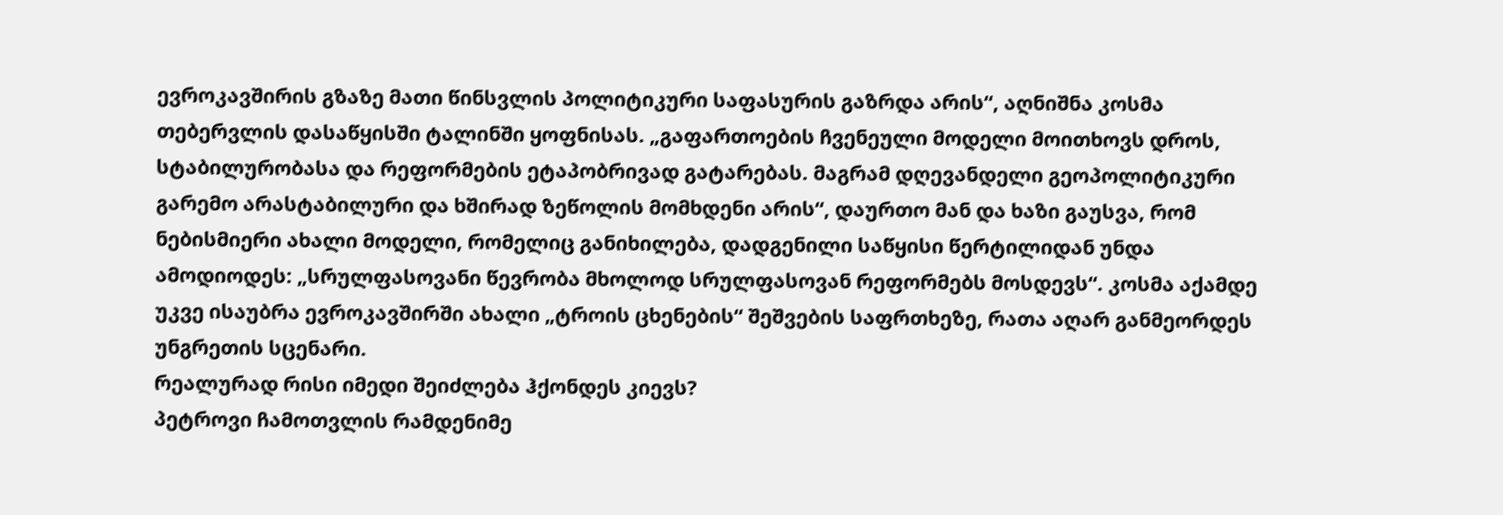ევროკავშირის გზაზე მათი წინსვლის პოლიტიკური საფასურის გაზრდა არის“, აღნიშნა კოსმა თებერვლის დასაწყისში ტალინში ყოფნისას. „გაფართოების ჩვენეული მოდელი მოითხოვს დროს, სტაბილურობასა და რეფორმების ეტაპობრივად გატარებას. მაგრამ დღევანდელი გეოპოლიტიკური გარემო არასტაბილური და ხშირად ზეწოლის მომხდენი არის“, დაურთო მან და ხაზი გაუსვა, რომ ნებისმიერი ახალი მოდელი, რომელიც განიხილება, დადგენილი საწყისი წერტილიდან უნდა ამოდიოდეს: „სრულფასოვანი წევრობა მხოლოდ სრულფასოვან რეფორმებს მოსდევს“. კოსმა აქამდე უკვე ისაუბრა ევროკავშირში ახალი „ტროის ცხენების“ შეშვების საფრთხეზე, რათა აღარ განმეორდეს უნგრეთის სცენარი.
რეალურად რისი იმედი შეიძლება ჰქონდეს კიევს?
პეტროვი ჩამოთვლის რამდენიმე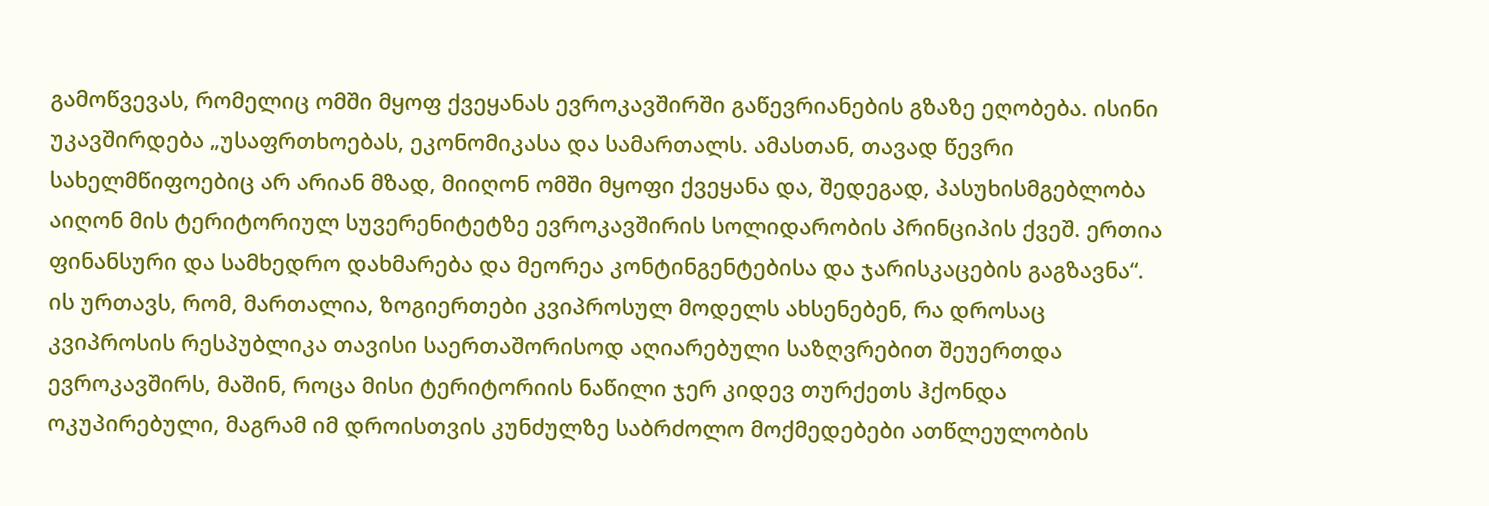გამოწვევას, რომელიც ომში მყოფ ქვეყანას ევროკავშირში გაწევრიანების გზაზე ეღობება. ისინი უკავშირდება „უსაფრთხოებას, ეკონომიკასა და სამართალს. ამასთან, თავად წევრი სახელმწიფოებიც არ არიან მზად, მიიღონ ომში მყოფი ქვეყანა და, შედეგად, პასუხისმგებლობა აიღონ მის ტერიტორიულ სუვერენიტეტზე ევროკავშირის სოლიდარობის პრინციპის ქვეშ. ერთია ფინანსური და სამხედრო დახმარება და მეორეა კონტინგენტებისა და ჯარისკაცების გაგზავნა“. ის ურთავს, რომ, მართალია, ზოგიერთები კვიპროსულ მოდელს ახსენებენ, რა დროსაც კვიპროსის რესპუბლიკა თავისი საერთაშორისოდ აღიარებული საზღვრებით შეუერთდა ევროკავშირს, მაშინ, როცა მისი ტერიტორიის ნაწილი ჯერ კიდევ თურქეთს ჰქონდა ოკუპირებული, მაგრამ იმ დროისთვის კუნძულზე საბრძოლო მოქმედებები ათწლეულობის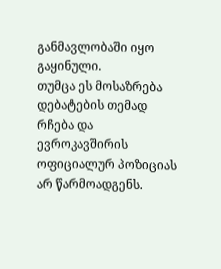განმავლობაში იყო გაყინული.
თუმცა ეს მოსაზრება დებატების თემად რჩება და ევროკავშირის ოფიციალურ პოზიციას არ წარმოადგენს.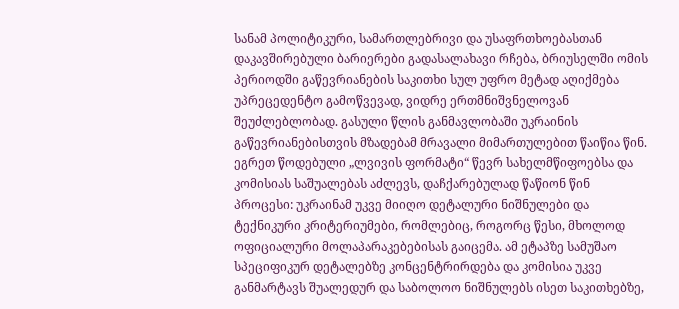სანამ პოლიტიკური, სამართლებრივი და უსაფრთხოებასთან დაკავშირებული ბარიერები გადასალახავი რჩება, ბრიუსელში ომის პერიოდში გაწევრიანების საკითხი სულ უფრო მეტად აღიქმება უპრეცედენტო გამოწვევად, ვიდრე ერთმნიშვნელოვან შეუძლებლობად. გასული წლის განმავლობაში უკრაინის გაწევრიანებისთვის მზადებამ მრავალი მიმართულებით წაიწია წინ. ეგრეთ წოდებული „ლვივის ფორმატი“ წევრ სახელმწიფოებსა და კომისიას საშუალებას აძლევს, დაჩქარებულად წაწიონ წინ პროცესი: უკრაინამ უკვე მიიღო დეტალური ნიშნულები და ტექნიკური კრიტერიუმები, რომლებიც, როგორც წესი, მხოლოდ ოფიციალური მოლაპარაკებებისას გაიცემა. ამ ეტაპზე სამუშაო სპეციფიკურ დეტალებზე კონცენტრირდება და კომისია უკვე განმარტავს შუალედურ და საბოლოო ნიშნულებს ისეთ საკითხებზე,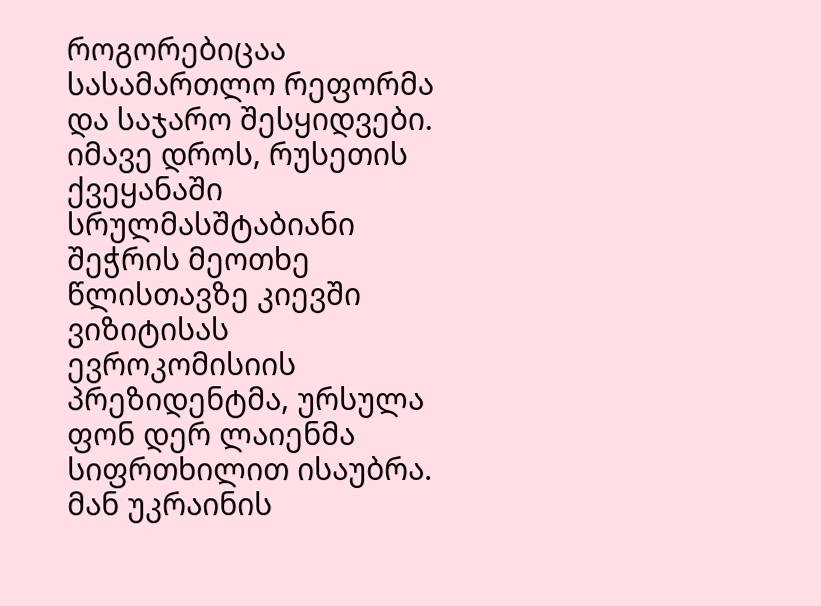როგორებიცაა სასამართლო რეფორმა და საჯარო შესყიდვები. იმავე დროს, რუსეთის ქვეყანაში სრულმასშტაბიანი შეჭრის მეოთხე წლისთავზე კიევში ვიზიტისას ევროკომისიის პრეზიდენტმა, ურსულა ფონ დერ ლაიენმა სიფრთხილით ისაუბრა. მან უკრაინის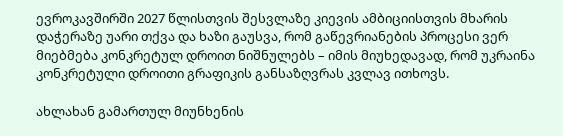ევროკავშირში 2027 წლისთვის შესვლაზე კიევის ამბიციისთვის მხარის დაჭერაზე უარი თქვა და ხაზი გაუსვა, რომ გაწევრიანების პროცესი ვერ მიებმება კონკრეტულ დროით ნიშნულებს – იმის მიუხედავად, რომ უკრაინა კონკრეტული დროითი გრაფიკის განსაზღვრას კვლავ ითხოვს.

ახლახან გამართულ მიუნხენის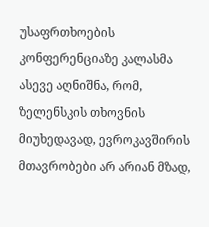უსაფრთხოების კონფერენციაზე კალასმა ასევე აღნიშნა, რომ, ზელენსკის თხოვნის მიუხედავად, ევროკავშირის მთავრობები არ არიან მზად,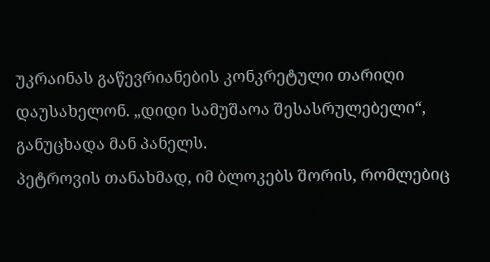უკრაინას გაწევრიანების კონკრეტული თარიღი დაუსახელონ. „დიდი სამუშაოა შესასრულებელი“, განუცხადა მან პანელს.
პეტროვის თანახმად, იმ ბლოკებს შორის, რომლებიც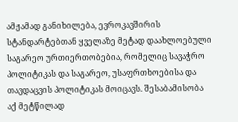ამჟამად განიხილება, ევროკავშირის სტანდარტებთან ყველაზე მეტად დაახლოებული საგარეო ურთიერთობებია, რომელიც სავაჭრო პოლიტიკას და საგარეო, უსაფრთხოებისა და თავდაცვის პოლიტიკას მოიცავს. შესაბამისობა აქ მეტწილად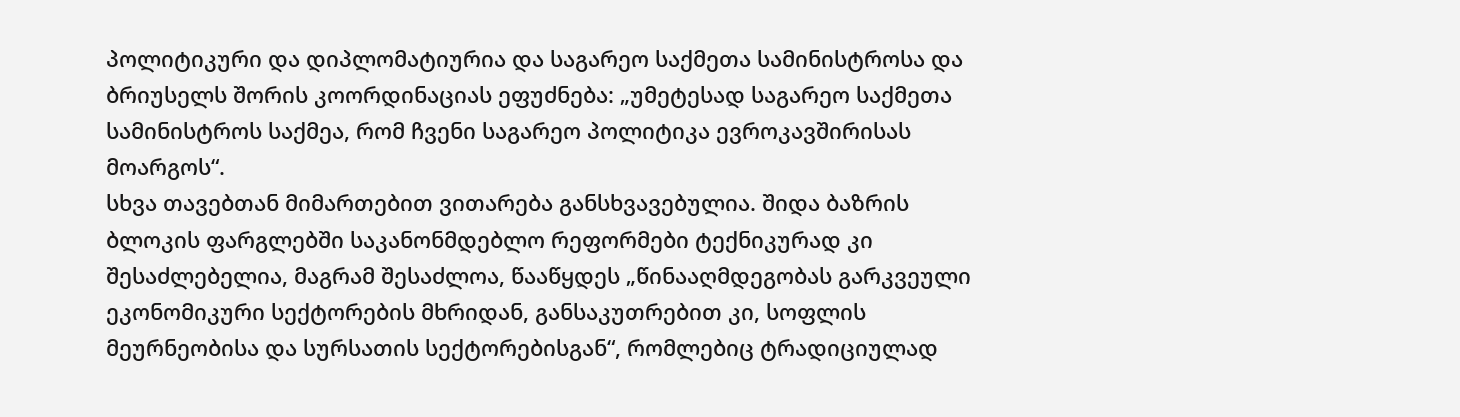პოლიტიკური და დიპლომატიურია და საგარეო საქმეთა სამინისტროსა და ბრიუსელს შორის კოორდინაციას ეფუძნება: „უმეტესად საგარეო საქმეთა სამინისტროს საქმეა, რომ ჩვენი საგარეო პოლიტიკა ევროკავშირისას მოარგოს“.
სხვა თავებთან მიმართებით ვითარება განსხვავებულია. შიდა ბაზრის ბლოკის ფარგლებში საკანონმდებლო რეფორმები ტექნიკურად კი შესაძლებელია, მაგრამ შესაძლოა, წააწყდეს „წინააღმდეგობას გარკვეული ეკონომიკური სექტორების მხრიდან, განსაკუთრებით კი, სოფლის მეურნეობისა და სურსათის სექტორებისგან“, რომლებიც ტრადიციულად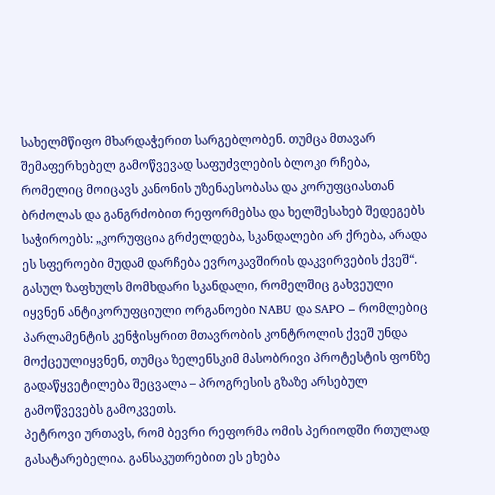სახელმწიფო მხარდაჭერით სარგებლობენ. თუმცა მთავარ შემაფერხებელ გამოწვევად საფუძვლების ბლოკი რჩება, რომელიც მოიცავს კანონის უზენაესობასა და კორუფციასთან ბრძოლას და განგრძობით რეფორმებსა და ხელშესახებ შედეგებს საჭიროებს: „კორუფცია გრძელდება, სკანდალები არ ქრება, არადა ეს სფეროები მუდამ დარჩება ევროკავშირის დაკვირვების ქვეშ“. გასულ ზაფხულს მომხდარი სკანდალი, რომელშიც გახვეული იყვნენ ანტიკორუფციული ორგანოები NABU და SAPO – რომლებიც პარლამენტის კენჭისყრით მთავრობის კონტროლის ქვეშ უნდა მოქცეულიყვნენ, თუმცა ზელენსკიმ მასობრივი პროტესტის ფონზე გადაწყვეტილება შეცვალა – პროგრესის გზაზე არსებულ გამოწვევებს გამოკვეთს.
პეტროვი ურთავს, რომ ბევრი რეფორმა ომის პერიოდში რთულად გასატარებელია. განსაკუთრებით ეს ეხება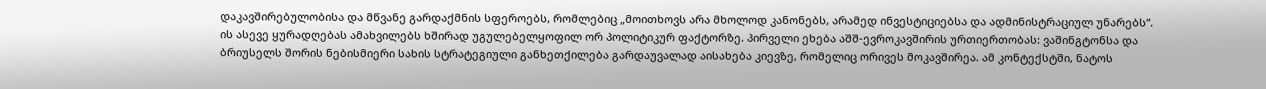დაკავშირებულობისა და მწვანე გარდაქმნის სფეროებს, რომლებიც „მოითხოვს არა მხოლოდ კანონებს, არამედ ინვესტიციებსა და ადმინისტრაციულ უნარებს“.
ის ასევე ყურადღებას ამახვილებს ხშირად უგულებელყოფილ ორ პოლიტიკურ ფაქტორზე. პირველი ეხება აშშ-ევროკავშირის ურთიერთობას: ვაშინგტონსა და ბრიუსელს შორის ნებისმიერი სახის სტრატეგიული განხეთქილება გარდაუვალად აისახება კიევზე, რომელიც ორივეს მოკავშირეა. ამ კონტექსტში, ნატოს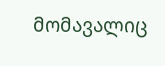მომავალიც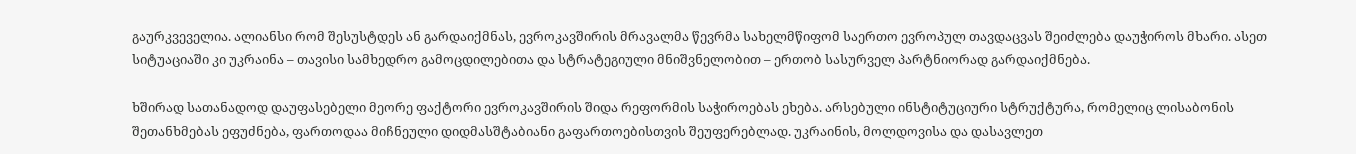გაურკვეველია. ალიანსი რომ შესუსტდეს ან გარდაიქმნას, ევროკავშირის მრავალმა წევრმა სახელმწიფომ საერთო ევროპულ თავდაცვას შეიძლება დაუჭიროს მხარი. ასეთ სიტუაციაში კი უკრაინა – თავისი სამხედრო გამოცდილებითა და სტრატეგიული მნიშვნელობით – ერთობ სასურველ პარტნიორად გარდაიქმნება.

ხშირად სათანადოდ დაუფასებელი მეორე ფაქტორი ევროკავშირის შიდა რეფორმის საჭიროებას ეხება. არსებული ინსტიტუციური სტრუქტურა, რომელიც ლისაბონის შეთანხმებას ეფუძნება, ფართოდაა მიჩნეული დიდმასშტაბიანი გაფართოებისთვის შეუფერებლად. უკრაინის, მოლდოვისა და დასავლეთ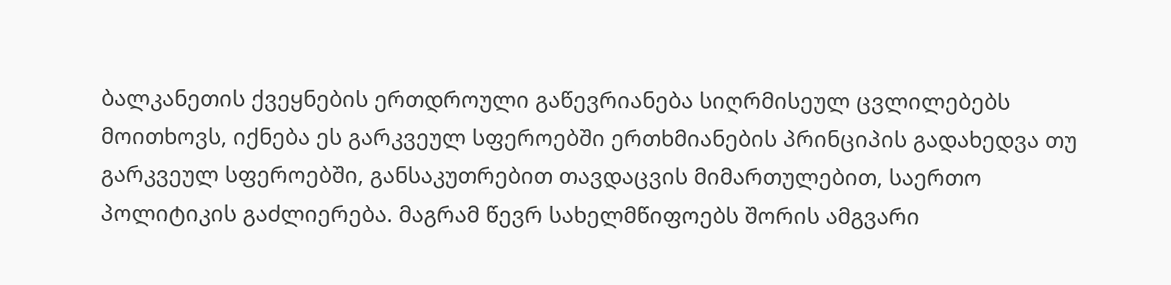ბალკანეთის ქვეყნების ერთდროული გაწევრიანება სიღრმისეულ ცვლილებებს მოითხოვს, იქნება ეს გარკვეულ სფეროებში ერთხმიანების პრინციპის გადახედვა თუ გარკვეულ სფეროებში, განსაკუთრებით თავდაცვის მიმართულებით, საერთო პოლიტიკის გაძლიერება. მაგრამ წევრ სახელმწიფოებს შორის ამგვარი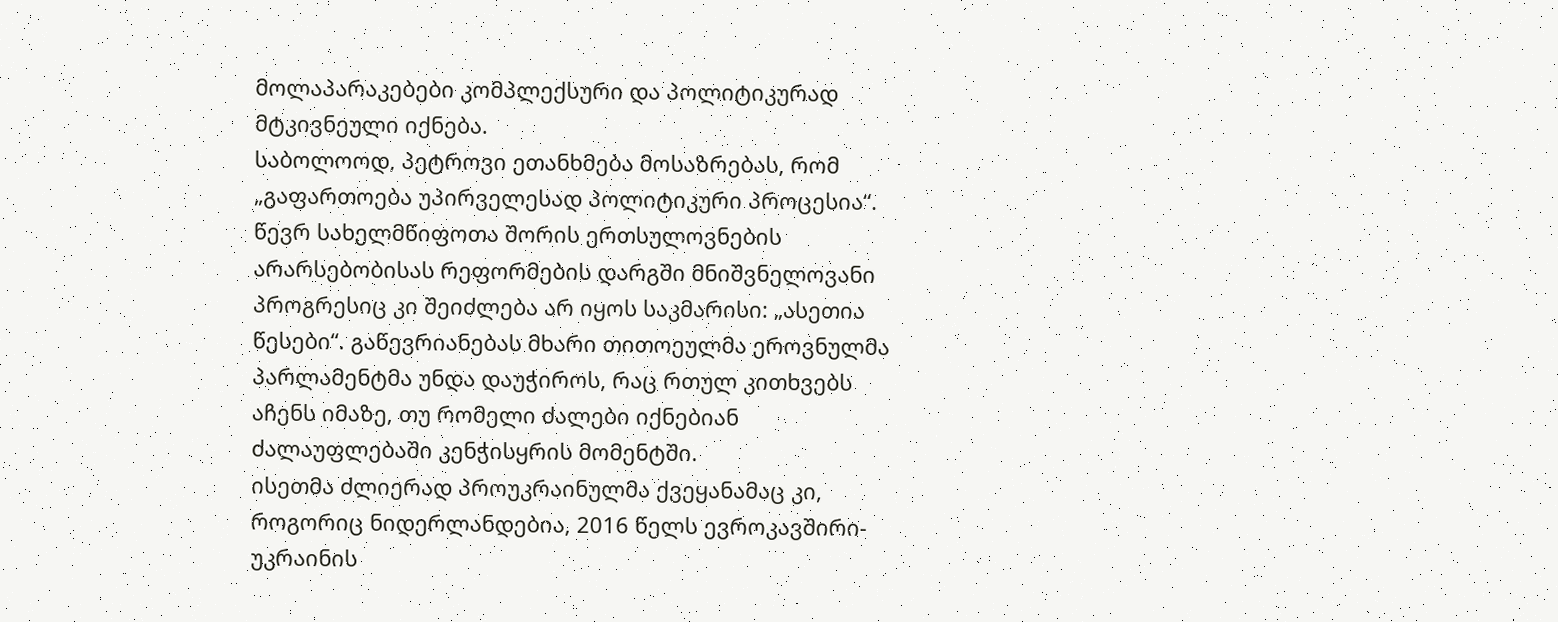მოლაპარაკებები კომპლექსური და პოლიტიკურად მტკივნეული იქნება.
საბოლოოდ, პეტროვი ეთანხმება მოსაზრებას, რომ „გაფართოება უპირველესად პოლიტიკური პროცესია“. წევრ სახელმწიფოთა შორის ერთსულოვნების არარსებობისას რეფორმების დარგში მნიშვნელოვანი პროგრესიც კი შეიძლება არ იყოს საკმარისი: „ასეთია წესები“. გაწევრიანებას მხარი თითოეულმა ეროვნულმა პარლამენტმა უნდა დაუჭიროს, რაც რთულ კითხვებს აჩენს იმაზე, თუ რომელი ძალები იქნებიან ძალაუფლებაში კენჭისყრის მომენტში.
ისეთმა ძლიერად პროუკრაინულმა ქვეყანამაც კი, როგორიც ნიდერლანდებია, 2016 წელს ევროკავშირი-უკრაინის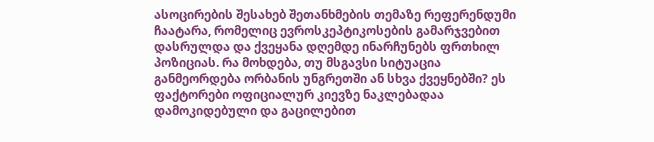ასოცირების შესახებ შეთანხმების თემაზე რეფერენდუმი ჩაატარა, რომელიც ევროსკეპტიკოსების გამარჯვებით დასრულდა და ქვეყანა დღემდე ინარჩუნებს ფრთხილ პოზიციას. რა მოხდება, თუ მსგავსი სიტუაცია განმეორდება ორბანის უნგრეთში ან სხვა ქვეყნებში? ეს ფაქტორები ოფიციალურ კიევზე ნაკლებადაა დამოკიდებული და გაცილებით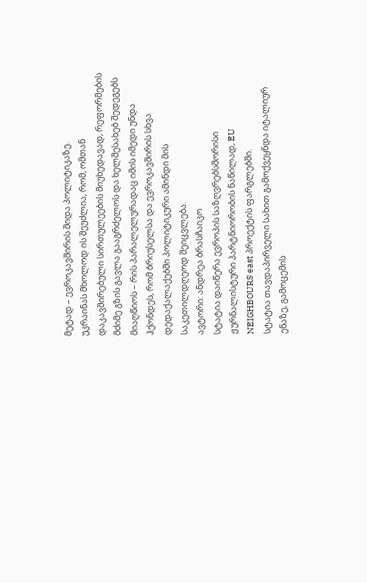მეტად – ევროკავშირის შიდა პოლიტიკაზე.
უკრაინას მხოლოდ ის შეუძლია, რომ, ომთან დაკავშირებული სირთულეების მიუხედავად, რეფორმების მძიმე გზის გავლა გააგრძელოს და ხელშესახებ შედეგებს მიაღწიოს – რის პარალელურადაც იმის იმედი უნდა ჰქონდეს, რომ ბრიუსელსა და ევროკავშირის სხვა დედაქალაქებში პოლიტიკური ამინდი მის საკეთილდღეოდ შეიცვლება.
ავტორი: ანდრეა ბრასჩაიკო
სტატია დაიწერა ევროპის საზღვრებსშორისი ჟურნალისტური პარტნიორობის ნაწილად, EU NEIGHBOURS east პროექტის ფარგლებში.
სტატია თავდაპირველი სახით გამოქვეყნდა იტალიურ ენაზე, გამოცემის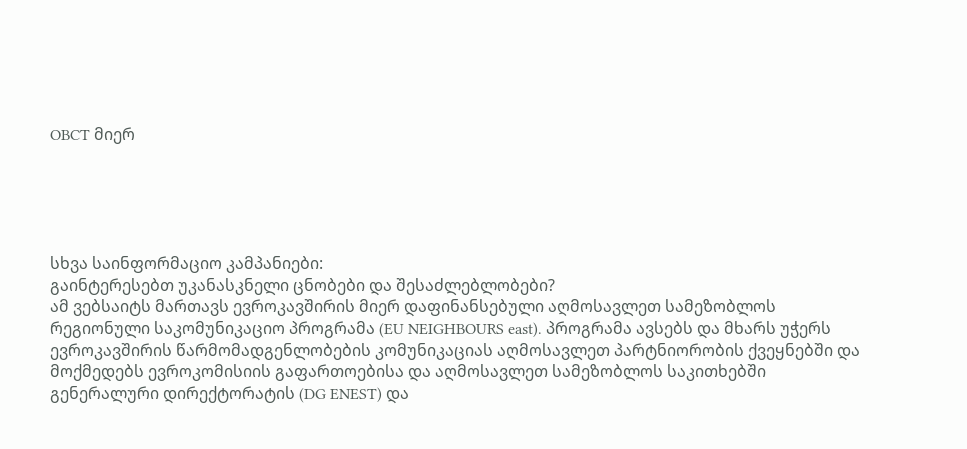OBCT მიერ





სხვა საინფორმაციო კამპანიები:
გაინტერესებთ უკანასკნელი ცნობები და შესაძლებლობები?
ამ ვებსაიტს მართავს ევროკავშირის მიერ დაფინანსებული აღმოსავლეთ სამეზობლოს რეგიონული საკომუნიკაციო პროგრამა (EU NEIGHBOURS east). პროგრამა ავსებს და მხარს უჭერს ევროკავშირის წარმომადგენლობების კომუნიკაციას აღმოსავლეთ პარტნიორობის ქვეყნებში და მოქმედებს ევროკომისიის გაფართოებისა და აღმოსავლეთ სამეზობლოს საკითხებში გენერალური დირექტორატის (DG ENEST) და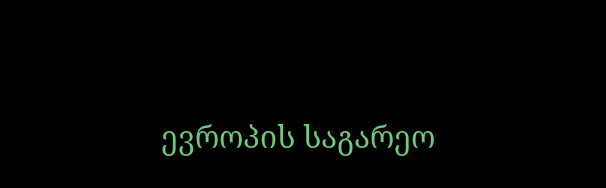ევროპის საგარეო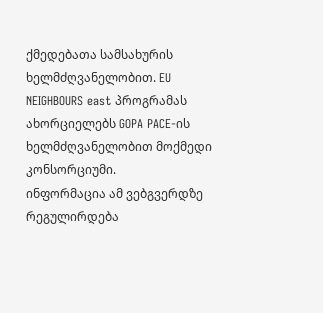ქმედებათა სამსახურის ხელმძღვანელობით. EU NEIGHBOURS east პროგრამას ახორციელებს GOPA PACE-ის ხელმძღვანელობით მოქმედი კონსორციუმი.
ინფორმაცია ამ ვებგვერდზე რეგულირდება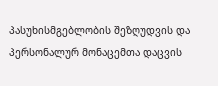პასუხისმგებლობის შეზღუდვის და პერსონალურ მონაცემთა დაცვის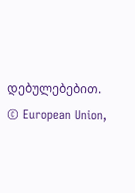დებულებებით. © European Union,